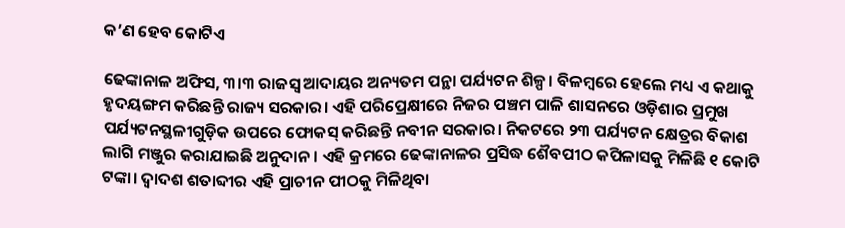କ’ଣ ହେବ କୋଟିଏ

ଢେଙ୍କାନାଳ ଅଫିସ, ୩।୩ ରାଜସ୍ବ ଆଦାୟର ଅନ୍ୟତମ ପନ୍ଥା ପର୍ଯ୍ୟଟନ ଶିଳ୍ପ। ବିଳମ୍ବରେ ହେଲେ ମଧ୍ୟ ଏ କଥାକୁ ହୃଦୟଙ୍ଗମ କରିଛନ୍ତି ରାଜ୍ୟ ସରକାର। ଏହି ପରିପ୍ରେକ୍ଷୀରେ ନିଜର ପଞ୍ଚମ ପାଳି ଶାସନରେ ଓଡ଼ିଶାର ପ୍ରମୁଖ ପର୍ଯ୍ୟଟନସ୍ଥଳୀଗୁଡ଼ିକ ଉପରେ ଫୋକସ୍‌ କରିଛନ୍ତି ନବୀନ ସରକାର। ନିକଟରେ ୨୩ ପର୍ଯ୍ୟଟନ କ୍ଷେତ୍ରର ବିକାଶ ଲାଗି ମଞ୍ଜୁର କରାଯାଇଛି ଅନୁଦାନ। ଏହି କ୍ରମରେ ଢେଙ୍କାନାଳର ପ୍ରସିଦ୍ଧ ଶୈବପୀଠ କପିଳାସକୁ ମିଳିଛି ୧ କୋଟି ଟଙ୍କା। ଦ୍ୱାଦଶ ଶତାବ୍ଦୀର ଏହି ପ୍ରାଚୀନ ପୀଠକୁ ମିଳିଥିବା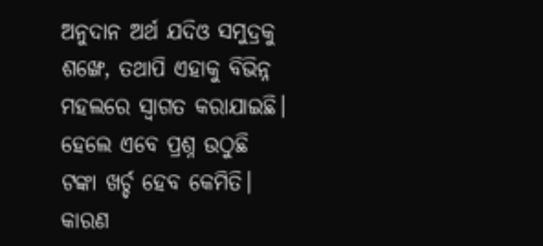ଅନୁଦାନ ଅର୍ଥ ଯଦିଓ ସମୁଦ୍ରକୁ ଶଙ୍ଖେ, ତଥାପି ଏହାକୁ ବିଭିନ୍ନ ମହଲରେ ସ୍ବାଗତ କରାଯାଇଛି। ହେଲେ ଏବେ ପ୍ରଶ୍ନ ଉଠୁଛି ଟଙ୍କା ଖର୍ଚ୍ଚ ହେବ କେମିତି। କାରଣ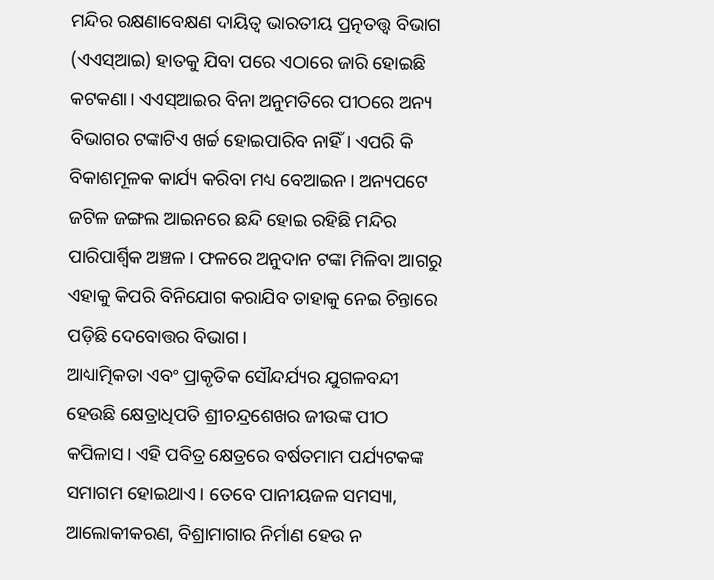ମନ୍ଦିର ରକ୍ଷଣାବେକ୍ଷଣ ଦାୟିତ୍ୱ ଭାରତୀୟ ପ୍ରତ୍ନତତ୍ତ୍ୱ ବିଭାଗ (ଏଏସ୍‌ଆଇ) ହାତକୁ ଯିବା ପରେ ଏଠାରେ ଜାରି ହୋଇଛି କଟକଣା। ଏଏସ୍‌ଆଇର ବିନା ଅନୁମତିରେ ପୀଠରେ ଅନ୍ୟ ବିଭାଗର ଟଙ୍କାଟିଏ ଖର୍ଚ୍ଚ ହୋଇପାରିବ ନାହିଁ। ଏପରି କି ବିକାଶମୂଳକ କାର୍ଯ୍ୟ କରିବା ମଧ୍ୟ ବେଆଇନ। ଅନ୍ୟପଟେ ଜଟିଳ ଜଙ୍ଗଲ ଆଇନରେ ଛନ୍ଦି ହୋଇ ରହିଛି ମନ୍ଦିର ପାରିପାର୍ଶ୍ୱିକ ଅଞ୍ଚଳ। ଫଳରେ ଅନୁଦାନ ଟଙ୍କା ମିଳିବା ଆଗରୁ ଏହାକୁ କିପରି ବିନିଯୋଗ କରାଯିବ ତାହାକୁ ନେଇ ଚିନ୍ତାରେ ପଡ଼ିଛି ଦେବୋତ୍ତର ବିଭାଗ।
ଆଧ୍ୟାତ୍ମିକତା ଏବଂ ପ୍ରାକୃତିକ ସୌନ୍ଦର୍ଯ୍ୟର ଯୁଗଳବନ୍ଦୀ ହେଉଛି କ୍ଷେତ୍ରାଧିପତି ଶ୍ରୀଚନ୍ଦ୍ରଶେଖର ଜୀଉଙ୍କ ପୀଠ କପିଳାସ। ଏହି ପବିତ୍ର କ୍ଷେତ୍ରରେ ବର୍ଷତମାମ ପର୍ଯ୍ୟଟକଙ୍କ ସମାଗମ ହୋଇଥାଏ। ତେବେ ପାନୀୟଜଳ ସମସ୍ୟା, ଆଲୋକୀକରଣ, ବିଶ୍ରାମାଗାର ନିର୍ମାଣ ହେଉ ନ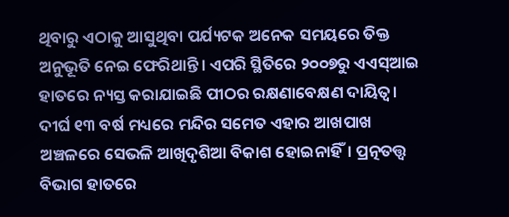ଥିବାରୁ ଏଠାକୁ ଆସୁଥିବା ପର୍ଯ୍ୟଟକ ଅନେକ ସମୟରେ ତିକ୍ତ ଅନୁଭୂତି ନେଇ ଫେରିଥାନ୍ତି। ଏପରି ସ୍ଥିତିରେ ୨୦୦୭ରୁ ଏଏସ୍‌ଆଇ ହାତରେ ନ୍ୟସ୍ତ କରାଯାଇଛି ପୀଠର ରକ୍ଷଣାବେକ୍ଷଣ ଦାୟିତ୍ୱ। ଦୀର୍ଘ ୧୩ ବର୍ଷ ମଧ୍ୟରେ ମନ୍ଦିର ସମେତ ଏହାର ଆଖପାଖ ଅଞ୍ଚଳରେ ସେଭଳି ଆଖିଦୃଶିଆ ବିକାଶ ହୋଇନାହିଁ। ପ୍ରତ୍ନତତ୍ତ୍ୱ ବିଭାଗ ହାତରେ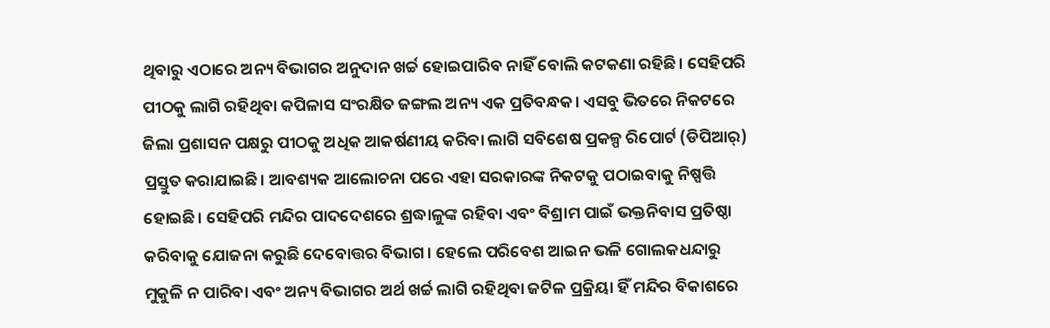ଥିବାରୁ ଏଠାରେ ଅନ୍ୟ ବିଭାଗର ଅନୁଦାନ ଖର୍ଚ୍ଚ ହୋଇପାରିବ ନାହିଁ ବୋଲି କଟକଣା ରହିଛି। ସେହିପରି ପୀଠକୁ ଲାଗି ରହିଥିବା କପିଳାସ ସଂରକ୍ଷିତ ଜଙ୍ଗଲ ଅନ୍ୟ ଏକ ପ୍ରତିବନ୍ଧକ। ଏସବୁ ଭିତରେ ନିକଟରେ ଜିଲା ପ୍ରଶାସନ ପକ୍ଷରୁ ପୀଠକୁ ଅଧିକ ଆକର୍ଷଣୀୟ କରିବା ଲାଗି ସବିଶେଷ ପ୍ରକଳ୍ପ ରିପୋର୍ଟ (ଡିପିଆର୍‌) ପ୍ରସ୍ତୁତ କରାଯାଇଛି। ଆବଶ୍ୟକ ଆଲୋଚନା ପରେ ଏହା ସରକାରଙ୍କ ନିକଟକୁ ପଠାଇବାକୁ ନିଷ୍ପତ୍ତି ହୋଇଛି। ସେହିପରି ମନ୍ଦିର ପାଦଦେଶରେ ଶ୍ରଦ୍ଧାଳୁଙ୍କ ରହିବା ଏବଂ ବିଶ୍ରାମ ପାଇଁ ଭକ୍ତନିବାସ ପ୍ରତିଷ୍ଠା କରିବାକୁ ଯୋଜନା କରୁଛି ଦେବୋତ୍ତର ବିଭାଗ। ହେଲେ ପରିବେଶ ଆଇନ ଭଳି ଗୋଲକଧନ୍ଦାରୁ ମୁକୁଳି ନ ପାରିବା ଏବଂ ଅନ୍ୟ ବିଭାଗର ଅର୍ଥ ଖର୍ଚ୍ଚ ଲାଗି ରହିଥିବା ଜଟିଳ ପ୍ରକ୍ରିୟା ହିଁ ମନ୍ଦିର ବିକାଶରେ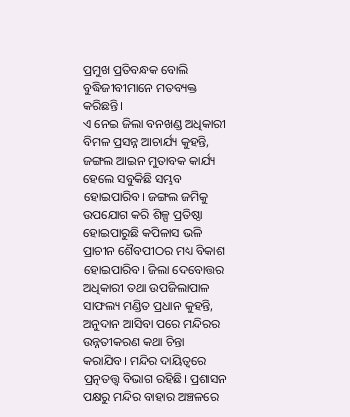ପ୍ରମୁଖ ପ୍ରତିବନ୍ଧକ ବୋଲି ବୁଦ୍ଧିଜୀବୀମାନେ ମତବ୍ୟକ୍ତ କରିଛନ୍ତି।
ଏ ନେଇ ଜିଲା ବନଖଣ୍ଡ ଅଧିକାରୀ ବିମଳ ପ୍ରସନ୍ନ ଆଚାର୍ଯ୍ୟ କୁହନ୍ତି, ଜଙ୍ଗଲ ଆଇନ ମୁତାବକ କାର୍ଯ୍ୟ ହେଲେ ସବୁକିଛି ସମ୍ଭବ ହୋଇପାରିବ। ଜଙ୍ଗଲ ଜମିକୁ ଉପଯୋଗ କରି ଶିଳ୍ପ ପ୍ରତିଷ୍ଠା ହୋଇପାରୁଛି କପିଳାସ ଭଳି ପ୍ରାଚୀନ ଶୈବପୀଠର ମଧ୍ୟ ବିକାଶ ହୋଇପାରିବ। ଜିଲା ଦେବୋତ୍ତର ଅଧିକାରୀ ତଥା ଉପଜିଲାପାଳ ସାଫଲ୍ୟ ମଣ୍ଡିତ ପ୍ରଧାନ କୁହନ୍ତି, ଅନୁଦାନ ଆସିବା ପରେ ମନ୍ଦିରର ଉନ୍ନତୀକରଣ କଥା ଚିନ୍ତା କରାଯିବ। ମନ୍ଦିର ଦାୟିତ୍ୱରେ ପ୍ରତ୍ନତତ୍ତ୍ୱ ବିଭାଗ ରହିଛି। ପ୍ରଶାସନ ପକ୍ଷରୁ ମନ୍ଦିର ବାହାର ଅଞ୍ଚଳରେ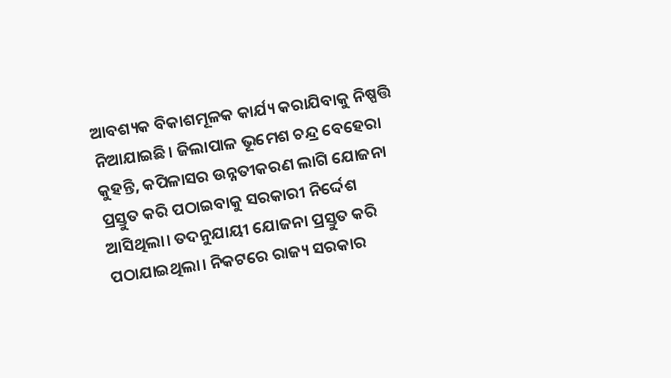ଆବଶ୍ୟକ ବିକାଶମୂଳକ କାର୍ଯ୍ୟ କରାଯିବାକୁ ନିଷ୍ପତ୍ତି ନିଆଯାଇଛି। ଜିଲାପାଳ ଭୂମେଶ ଚନ୍ଦ୍ର ବେହେରା କୁହନ୍ତି, କପିଳାସର ଉନ୍ନତୀକରଣ ଲାଗି ଯୋଜନା ପ୍ରସ୍ତୁତ କରି ପଠାଇବାକୁ ସରକାରୀ ନିର୍ଦ୍ଦେଶ ଆସିଥିଲା। ତଦନୁଯାୟୀ ଯୋଜନା ପ୍ରସ୍ତୁତ କରି ପଠାଯାଇଥିଲା। ନିକଟରେ ରାଜ୍ୟ ସରକାର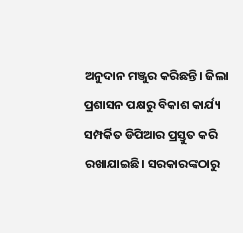ଅନୁଦାନ ମଞ୍ଜୁର କରିଛନ୍ତି। ଜିଲା ପ୍ରଶାସନ ପକ୍ଷରୁ ବିକାଶ କାର୍ଯ୍ୟ ସମ୍ପର୍କିତ ଡିପିଆର ପ୍ରସ୍ତୁତ କରି ରଖାଯାଇଛି। ସରକାରଙ୍କଠାରୁ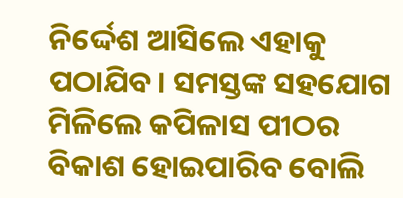ନିର୍ଦ୍ଦେଶ ଆସିଲେ ଏହାକୁ ପଠାଯିବ। ସମସ୍ତଙ୍କ ସହଯୋଗ ମିଳିଲେ କପିଳାସ ପୀଠର ବିକାଶ ହୋଇପାରିବ ବୋଲି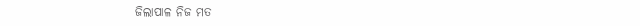ଜିଲାପାଳ ନିଜ ମତ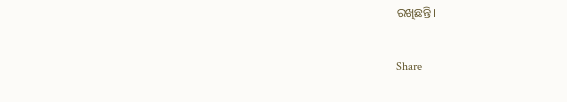ରଖିଛନ୍ତି।

Share